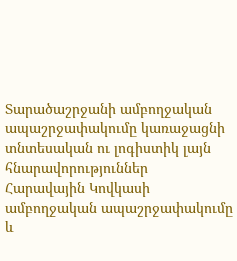Տարածաշրջանի ամբողջական ապաշրջափակումը կառաջացնի տնտեսական ու լոգիստիկ լայն հնարավորություններ
Հարավային Կովկասի ամբողջական ապաշրջափակումը և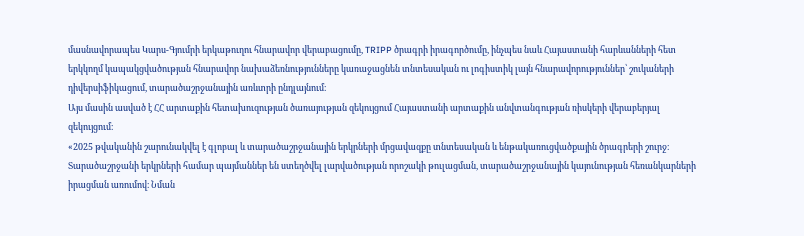մասնավորապես Կարս-Գյումրի երկաթուղու հնարավոր վերաբացումը, TRIPP ծրագրի իրագործումը, ինչպես նաև Հայաստանի հարևանների հետ երկկողմ կապակցվածության հնարավոր նախաձեռնությունները կառաջացնեն տնտեսական ու լոգիստիկ լայն հնարավորություններ՝ շուկաների դիվերսիֆիկացում, տարածաշրջանային առևտրի ընդլայնում։
Այս մասին ասված է ՀՀ արտաքին հետախուզության ծառայության զեկույցում Հայաստանի արտաքին անվտանգության ռիսկերի վերաբերյալ զեկույցում։
«2025 թվականին շարունակվել է գլոբալ և տարածաշրջանային երկրների մրցավազքը տնտեսական և ենթակառուցվածքային ծրագրերի շուրջ։ Տարածաշրջանի երկրների համար պայմաններ են ստեղծվել լարվածության որոշակի թուլացման, տարածաշրջանային կայունության հեռանկարների իրացման առումով։ Նման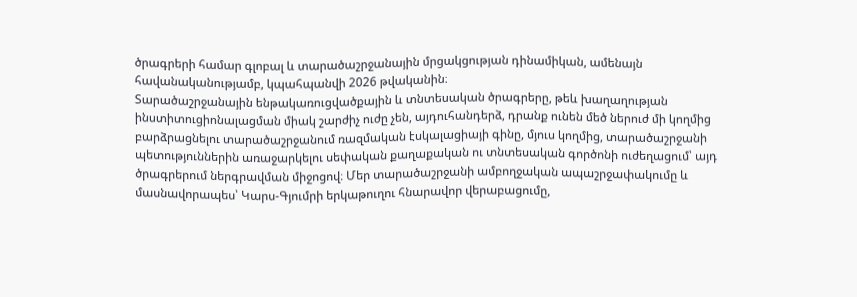ծրագրերի համար գլոբալ և տարածաշրջանային մրցակցության դինամիկան, ամենայն հավանականությամբ, կպահպանվի 2026 թվականին։
Տարածաշրջանային ենթակառուցվածքային և տնտեսական ծրագրերը, թեև խաղաղության ինստիտուցիոնալացման միակ շարժիչ ուժը չեն, այդուհանդերձ, դրանք ունեն մեծ ներուժ մի կողմից բարձրացնելու տարածաշրջանում ռազմական էսկալացիայի գինը, մյուս կողմից, տարածաշրջանի պետություններին առաջարկելու սեփական քաղաքական ու տնտեսական գործոնի ուժեղացում՝ այդ ծրագրերում ներգրավման միջոցով։ Մեր տարածաշրջանի ամբողջական ապաշրջափակումը և մասնավորապես՝ Կարս-Գյումրի երկաթուղու հնարավոր վերաբացումը,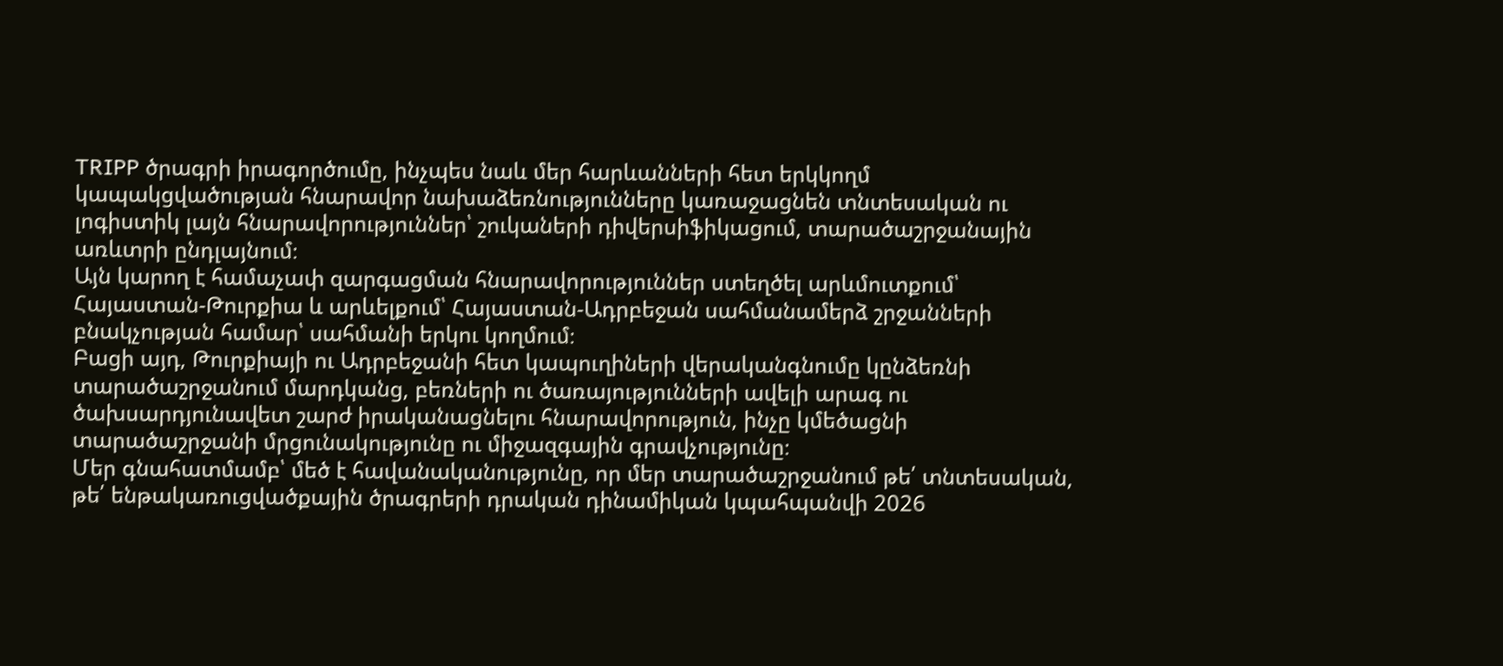TRIPP ծրագրի իրագործումը, ինչպես նաև մեր հարևանների հետ երկկողմ կապակցվածության հնարավոր նախաձեռնությունները կառաջացնեն տնտեսական ու լոգիստիկ լայն հնարավորություններ՝ շուկաների դիվերսիֆիկացում, տարածաշրջանային առևտրի ընդլայնում։
Այն կարող է համաչափ զարգացման հնարավորություններ ստեղծել արևմուտքում՝ Հայաստան-Թուրքիա և արևելքում՝ Հայաստան-Ադրբեջան սահմանամերձ շրջանների բնակչության համար՝ սահմանի երկու կողմում։
Բացի այդ, Թուրքիայի ու Ադրբեջանի հետ կապուղիների վերականգնումը կընձեռնի տարածաշրջանում մարդկանց, բեռների ու ծառայությունների ավելի արագ ու ծախսարդյունավետ շարժ իրականացնելու հնարավորություն, ինչը կմեծացնի տարածաշրջանի մրցունակությունը ու միջազգային գրավչությունը։
Մեր գնահատմամբ՝ մեծ է հավանականությունը, որ մեր տարածաշրջանում թե՛ տնտեսական, թե՛ ենթակառուցվածքային ծրագրերի դրական դինամիկան կպահպանվի 2026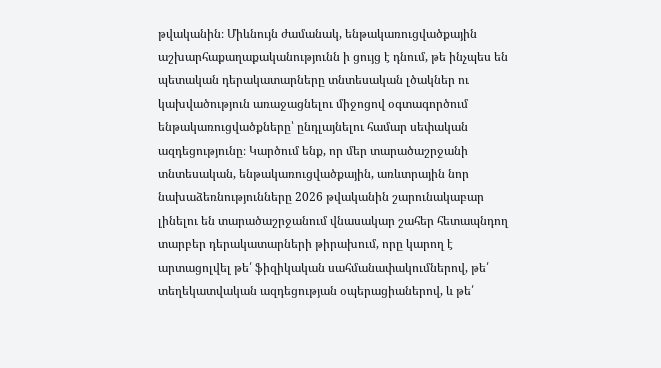թվականին։ Միևնույն ժամանակ, ենթակառուցվածքային աշխարհաքաղաքականությունն ի ցույց է դնում, թե ինչպես են պետական դերակատարները տնտեսական լծակներ ու կախվածություն առաջացնելու միջոցով օգտագործում ենթակառուցվածքները՝ ընդլայնելու համար սեփական ազդեցությունը։ Կարծում ենք, որ մեր տարածաշրջանի տնտեսական, ենթակառուցվածքային, առևտրային նոր նախաձեռնությունները 2026 թվականին շարունակաբար լինելու են տարածաշրջանում վնասակար շահեր հետապնդող տարբեր դերակատարների թիրախում, որը կարող է արտացոլվել թե՛ ֆիզիկական սահմանափակումներով, թե՛ տեղեկատվական ազդեցության օպերացիաներով, և թե՛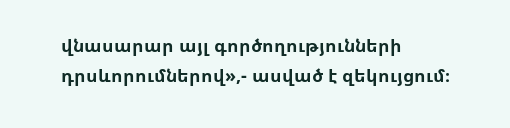վնասարար այլ գործողությունների դրսևորումներով»,- ասված է զեկույցում։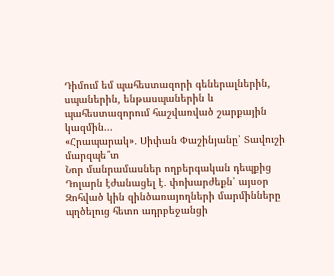Դիմում եմ պահեստազորի գեներալներին, սպաներին, ենթասպաներին և պահեստազորում հաշվառված շարքային կազմին...
«Հրապարակ»․ Սիփան Փաշինյանը՝ Տավուշի մարզպե՞տ
Նոր մանրամասներ ողբերգական դեպքից
Դոլարն էժանացել է․ փոխարժեքն՝ այսօր
Զոհված կին զինծառայողների մարմինները պղծելուց հետո ադրբեջանցի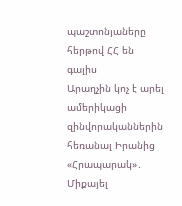պաշտոնյաները հերթով ՀՀ են գալիս
Արաղչին կոչ է արել ամերիկացի զինվորականներին հեռանալ Իրանից
«Հրապարակ»․ Միքայել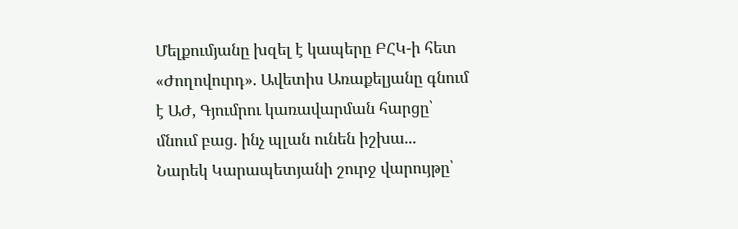Մելքումյանը խզել է կապերը ԲՀԿ-ի հետ
«Ժողովուրդ». Ավետիս Առաքելյանը գնում է ԱԺ, Գյումրու կառավարման հարցը՝ մնում բաց. ինչ պլան ունեն իշխա...
Նարեկ Կարապետյանի շուրջ վարույթը՝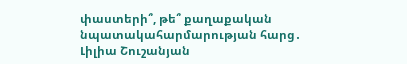փաստերի՞, թե՞ քաղաքական նպատակահարմարության հարց․ Լիլիա Շուշանյան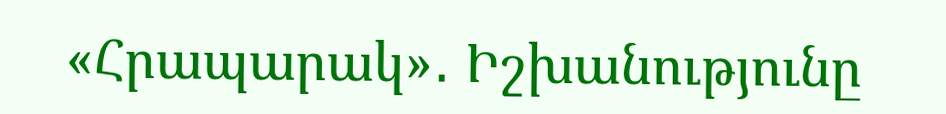«Հրապարակ»․ Իշխանությունը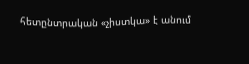հետընտրական «չիստկա» է անում